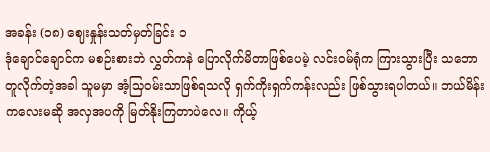အခန်း (၁၈) ဈေးနှုန်းသတ်မှတ်ခြင်း ၁
ဒုံချောင်ချောင်က မစဉ်းစားဘဲ လွှတ်ကနဲ ပြောလိုက်မိတာဖြစ်ပေမဲ့ လင်းဝမ်ရုံက ကြားသွားပြီး သဘောတူလိုက်တဲ့အခါ သူမမှာ အံ့သြဝမ်းသာဖြစ်ရသလို ရှက်ကိုးရှက်ကန်းလည်း ဖြစ်သွားရပါတယ်။ ဘယ်မိန်းကလေးမဆို အလှအပကို မြတ်နိုးကြတာပဲလေ။ ကိုယ့်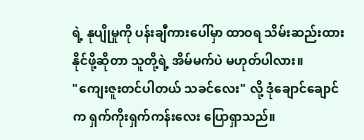ရဲ့ နုပျိုမှုကို ပန်းချီကားပေါ်မှာ ထာဝရ သိမ်းဆည်းထားနိုင်ဖို့ဆိုတာ သူတို့ရဲ့ အိမ်မက်ပဲ မဟုတ်ပါလား။
"ကျေးဇူးတင်ပါတယ် သခင်လေး" လို့ ဒုံချောင်ချောင်က ရှက်ကိုးရှက်ကန်းလေး ပြောရှာသည်။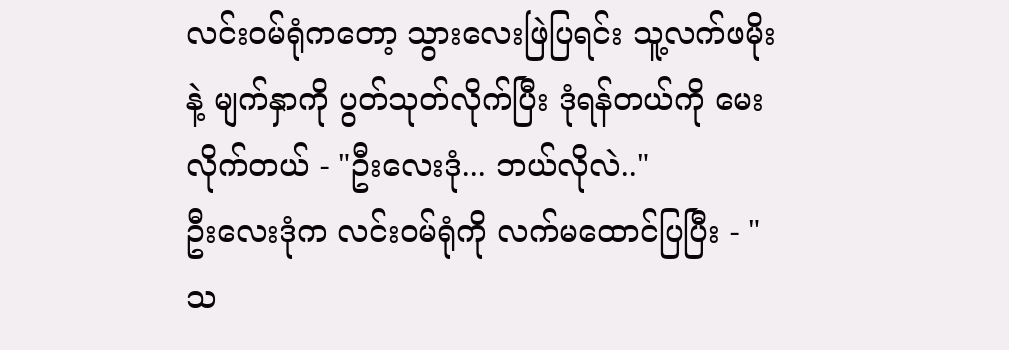လင်းဝမ်ရုံကတော့ သွားလေးဖြဲပြရင်း သူ့လက်ဖမိုးနဲ့ မျက်နှာကို ပွတ်သုတ်လိုက်ပြီး ဒုံရန်တယ်ကို မေးလိုက်တယ် - "ဦးလေးဒုံ... ဘယ်လိုလဲ.."
ဦးလေးဒုံက လင်းဝမ်ရုံကို လက်မထောင်ပြပြီး - "သ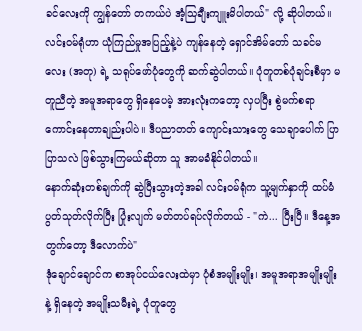ခင်လေးကို ကျွန်တော် တကယ်ပဲ အံ့သြချီးကျူးမိပါတယ်" လို့ ဆိုပါတယ်။
လင်းဝမ်ရုံဟာ ယုံကြည်မှုအပြည့်နဲ့ပဲ ကျန်နေတဲ့ ရှောင်အိမ်တော် သခင်မလေး (အတု) ရဲ့ သရုပ်ဖော်ပုံတွေကို ဆက်ဆွဲပါတယ်။ ပုံတူတစ်ပုံချင်းစီမှာ မတူညီတဲ့ အမူအရာတွေ ရှိနေပေမဲ့ အားလုံးကတော့ လှပပြီး စွဲမက်စရာ ကောင်းနေတာချည်းပါပဲ။ ဒီပညာတတ် ကျောင်းသားတွေ သေချာပေါက် ပြာပြာသလဲ ဖြစ်သွားကြမယ်ဆိုတာ သူ အာမခံနိုင်ပါတယ်။
နောက်ဆုံးတစ်ချက်ကို ဆွဲပြီးသွားတဲ့အခါ လင်းဝမ်ရုံက သူ့မျက်နှာကို ထပ်မံပွတ်သုတ်လိုက်ပြီး ပြုံးလျက် မတ်တပ်ရပ်လိုက်တယ် - "ကဲ... ပြီးပြီ။ ဒီနေ့အတွက်တော့ ဒီလောက်ပဲ"
ဒုံချောင်ချောင်က စာအုပ်ငယ်လေးထဲမှာ ပုံစံအမျိုးမျိုး၊ အမူအရာအမျိုးမျိုးနဲ့ ရှိနေတဲ့ အမျိုးသမီးရဲ့ ပုံတူတွေ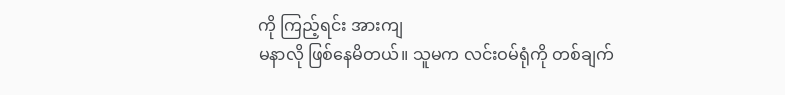ကို ကြည့်ရင်း အားကျ
မနာလို ဖြစ်နေမိတယ်။ သူမက လင်းဝမ်ရုံကို တစ်ချက်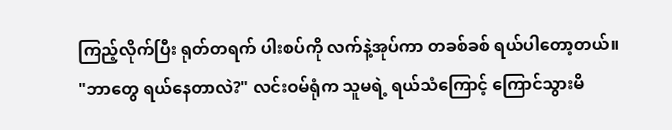ကြည့်လိုက်ပြီး ရုတ်တရက် ပါးစပ်ကို လက်နဲ့အုပ်ကာ တခစ်ခစ် ရယ်ပါတော့တယ်။
"ဘာတွေ ရယ်နေတာလဲ?" လင်းဝမ်ရုံက သူမရဲ့ ရယ်သံကြောင့် ကြောင်သွားမိ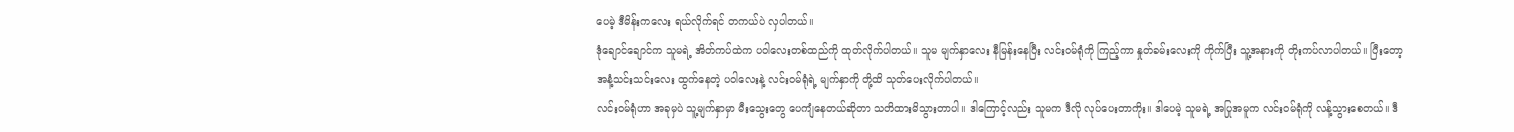ပေမဲ့ ဒီမိန်းကလေး ရယ်လိုက်ရင် တကယ်ပဲ လှပါတယ်။
ဒုံချောင်ချောင်က သူမရဲ့ အိတ်ကပ်ထဲက ပဝါလေးတစ်ထည်ကို ထုတ်လိုက်ပါတယ်။ သူမ မျက်နှာလေး နီမြန်းနေပြီး လင်းဝမ်ရုံကို ကြည့်ကာ နှုတ်ခမ်းလေးကို ကိုက်ပြီး သူ့အနားကို တိုးကပ်လာပါတယ်။ ပြီးတော့ အနံ့သင်းသင်းလေး ထွက်နေတဲ့ ပဝါလေးနဲ့ လင်းဝမ်ရုံရဲ့ မျက်နှာကို တို့ထိ သုတ်ပေးလိုက်ပါတယ်။
လင်းဝမ်ရုံဟာ အခုမှပဲ သူ့မျက်နှာမှာ မီးသွေးတွေ ပေကျံနေတယ်ဆိုတာ သတိထားမိသွားတာပါ။ ဒါကြောင့်လည်း သူမက ဒီလို လုပ်ပေးတာကိုး။ ဒါပေမဲ့ သူမရဲ့ အပြုအမူက လင်းဝမ်ရုံကို လန့်သွားစေတယ်။ ဒီ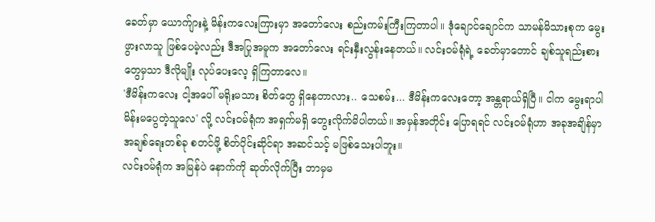ခေတ်မှာ ယောက်ျားနဲ့ မိန်းကလေးကြားမှာ အတော်လေး စည်းကမ်းကြီးကြတာပါ။ ဒုံချောင်ချောင်က သာမန်မိသားစုက မွေးဖွားလာသူ ဖြစ်ပေမဲ့လည်း ဒီအပြုအမူက အတော်လေး ရင်းနှီးလွန်းနေတယ်။ လင်းဝမ်ရုံရဲ့ ခေတ်မှာတောင် ချစ်သူရည်းစားတွေမှသာ ဒီလိုမျိုး လုပ်ပေးလေ့ ရှိကြတာလေ။
'ဒီမိန်းကလေး ငါ့အပေါ် မရိုးမသား စိတ်တွေ ရှိနေတာလား.. သေစမ်း... ဒီမိန်းကလေးတော့ အန္တရာယ်ရှိပြီ။ ငါက မွေးရာပါ မိန်းမပွေတဲ့သူလေ' လို့ လင်းဝမ်ရုံက အရှက်မရှိ တွေးလိုက်မိပါတယ်။ အမှန်အတိုင်း ပြောရရင် လင်းဝမ်ရုံဟာ အခုအချိန်မှာ အချစ်ရေးတစ်ခု စတင်ဖို့ စိတ်ပိုင်းဆိုင်ရာ အဆင်သင့် မဖြစ်သေးပါဘူး။
လင်းဝမ်ရုံက အမြန်ပဲ နောက်ကို ဆုတ်လိုက်ပြီး ဘာမှမ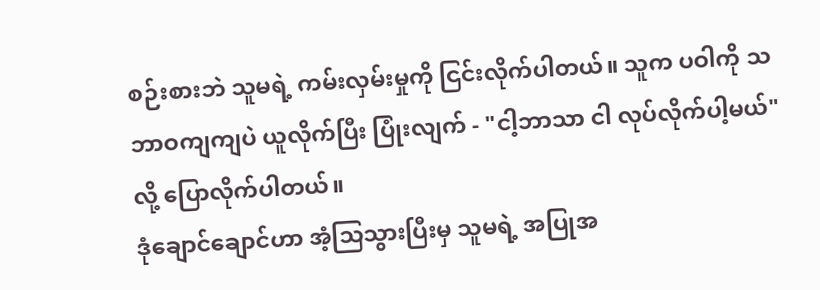စဉ်းစားဘဲ သူမရဲ့ ကမ်းလှမ်းမှုကို ငြင်းလိုက်ပါတယ်။ သူက ပဝါကို သဘာဝကျကျပဲ ယူလိုက်ပြီး ပြုံးလျက် - "ငါ့ဘာသာ ငါ လုပ်လိုက်ပါ့မယ်" လို့ ပြောလိုက်ပါတယ်။
ဒုံချောင်ချောင်ဟာ အံ့သြသွားပြီးမှ သူမရဲ့ အပြုအ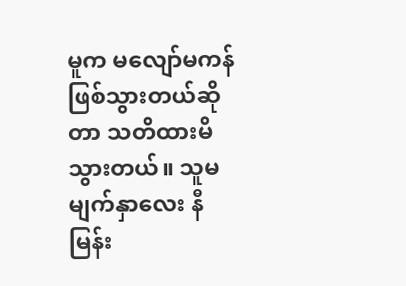မူက မလျော်မကန် ဖြစ်သွားတယ်ဆိုတာ သတိထားမိသွားတယ်။ သူမ မျက်နှာလေး နီမြန်း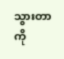သွားတာကို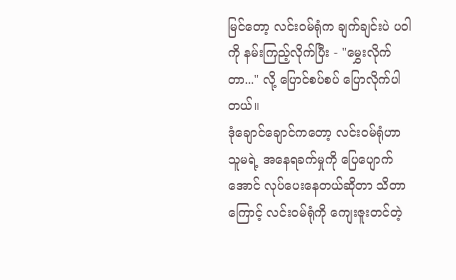မြင်တော့ လင်းဝမ်ရုံက ချက်ချင်းပဲ ပဝါကို နမ်းကြည့်လိုက်ပြီး - "မွှေးလိုက်တာ..." လို့ ပြောင်စပ်စပ် ပြောလိုက်ပါတယ်။
ဒုံချောင်ချောင်ကတော့ လင်းဝမ်ရုံဟာ သူမရဲ့ အနေရခက်မှုကို ပြေပျောက်အောင် လုပ်ပေးနေတယ်ဆိုတာ သိတာကြောင့် လင်းဝမ်ရုံကို ကျေးဇူးတင်တဲ့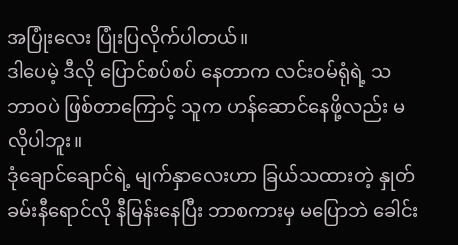အပြုံးလေး ပြုံးပြလိုက်ပါတယ်။
ဒါပေမဲ့ ဒီလို ပြောင်စပ်စပ် နေတာက လင်းဝမ်ရုံရဲ့ သဘာဝပဲ ဖြစ်တာကြောင့် သူက ဟန်ဆောင်နေဖို့လည်း မလိုပါဘူး။
ဒုံချောင်ချောင်ရဲ့ မျက်နှာလေးဟာ ခြယ်သထားတဲ့ နှုတ်ခမ်းနီရောင်လို နီမြန်းနေပြီး ဘာစကားမှ မပြောဘဲ ခေါင်း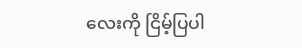လေးကို ငြိမ့်ပြပါ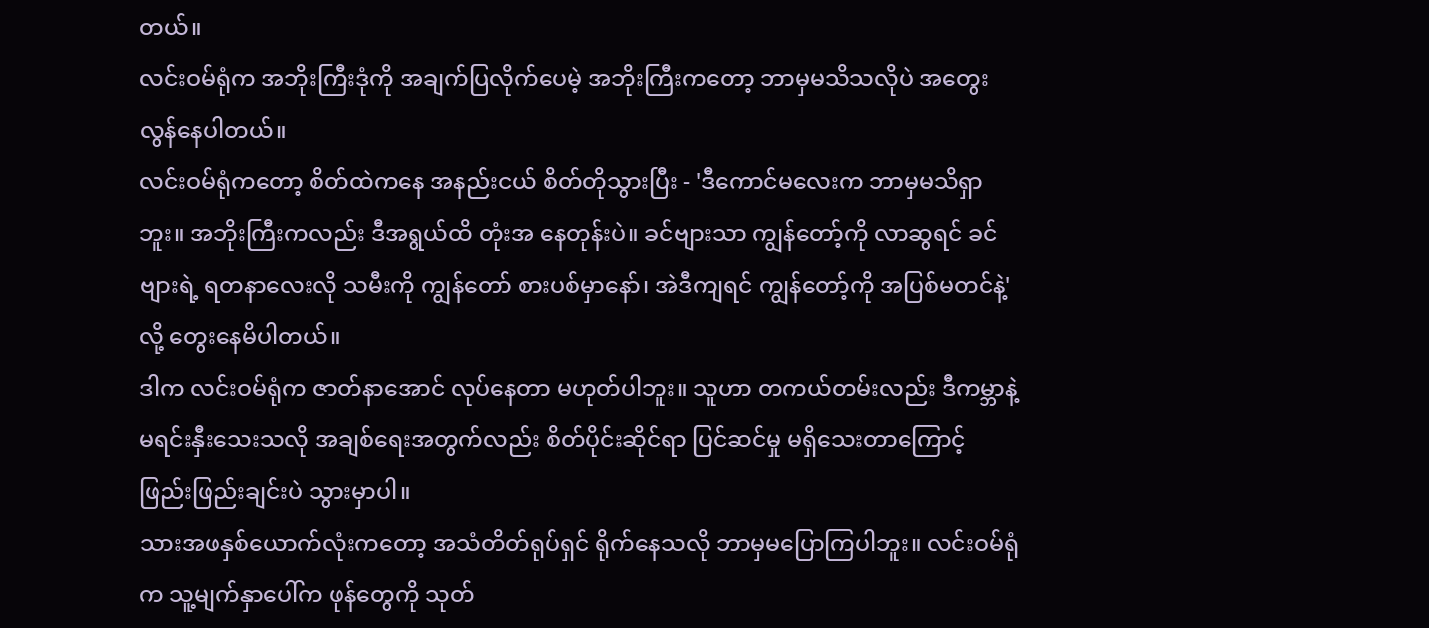တယ်။
လင်းဝမ်ရုံက အဘိုးကြီးဒုံကို အချက်ပြလိုက်ပေမဲ့ အဘိုးကြီးကတော့ ဘာမှမသိသလိုပဲ အတွေးလွန်နေပါတယ်။
လင်းဝမ်ရုံကတော့ စိတ်ထဲကနေ အနည်းငယ် စိတ်တိုသွားပြီး - 'ဒီကောင်မလေးက ဘာမှမသိရှာဘူး။ အဘိုးကြီးကလည်း ဒီအရွယ်ထိ တုံးအ နေတုန်းပဲ။ ခင်ဗျားသာ ကျွန်တော့်ကို လာဆွရင် ခင်ဗျားရဲ့ ရတနာလေးလို သမီးကို ကျွန်တော် စားပစ်မှာနော်၊ အဲဒီကျရင် ကျွန်တော့်ကို အပြစ်မတင်နဲ့' လို့ တွေးနေမိပါတယ်။
ဒါက လင်းဝမ်ရုံက ဇာတ်နာအောင် လုပ်နေတာ မဟုတ်ပါဘူး။ သူဟာ တကယ်တမ်းလည်း ဒီကမ္ဘာနဲ့ မရင်းနှီးသေးသလို အချစ်ရေးအတွက်လည်း စိတ်ပိုင်းဆိုင်ရာ ပြင်ဆင်မှု မရှိသေးတာကြောင့် ဖြည်းဖြည်းချင်းပဲ သွားမှာပါ။
သားအဖနှစ်ယောက်လုံးကတော့ အသံတိတ်ရုပ်ရှင် ရိုက်နေသလို ဘာမှမပြောကြပါဘူး။ လင်းဝမ်ရုံက သူ့မျက်နှာပေါ်က ဖုန်တွေကို သုတ်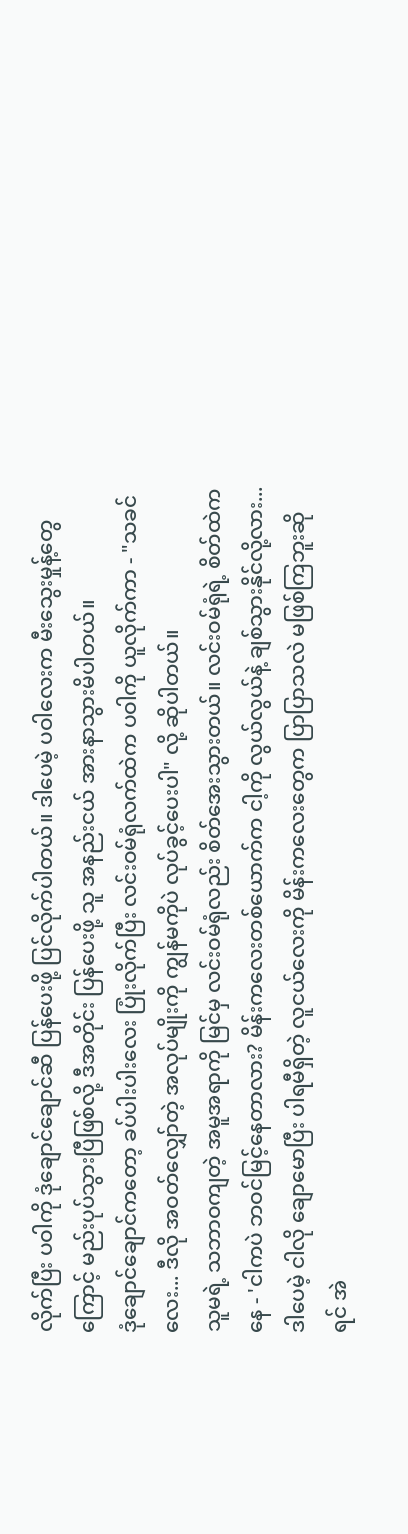လိုက်ပြီး ပဝါကို ဒုံချောင်ချောင်ဆီ ပြန်ပေးဖို့ ပြင်လိုက်ပါတယ်။ ဒါပေမဲ့ ပဝါလေးက မီးသွေးမှုန့်တွေကြောင့် မည်းပုပ်သွားပြီဖြစ်လို့ ဒီအတိုင်း ပြန်ပေးဖို့ သူ အနည်းငယ် အားနာသွားမိပါတယ်။
ဒုံချောင်ချောင်ကတော့ ခပ်ပါးပါးလေး ပြုံးလိုက်ပြီး လင်းဝမ်ရုံလက်ထဲက ပဝါကို ယူလိုက်ကာ - "သခင်လေး... ဒီလို အဝတ်လျှော်တဲ့ အလုပ်မျိုးကို ကျွန်မကိုပဲ လုပ်ခွင့်ပေးပါ" လို့ ဆိုပါတယ်။
သူမရဲ့ သဘာဝကျတဲ့ အမူအရာကို မြင်မှ လင်းဝမ်ရုံလည်း စိတ်အေးသွားတယ်။ လင်းဝမ်ရုံရဲ့ စိတ်ထဲကနေ - 'ငါကပဲ ဘဝင်မြင့်နေတာလား? မိန်းကလေးတစ်ယောက်က ငါ့ကို လွယ်လွယ်နဲ့ ချစ်သွားနိုင်လို့လား...
ဒါပေမဲ့ ငါလို ချောမောပြီး ပါရမီရှိတဲ့ လူငယ်လေးကို မိန်းကလေးတွေက ပြာပြာသလဲ မဖြစ်ကြဘူးဆိုရင် အဲ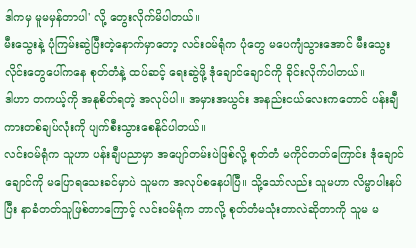ဒါကမှ မူမမှန်တာပါ' လို့ တွေးလိုက်မိပါတယ်။
မီးသွေးနဲ့ ပုံကြမ်းဆွဲပြီးတဲ့နောက်မှာတော့ လင်းဝမ်ရုံက ပုံတွေ မပေကျံသွားအောင် မီးသွေးလိုင်းတွေပေါ်ကနေ စုတ်တံနဲ့ ထပ်ဆင့် ရေးဆွဲဖို့ ဒုံချောင်ချောင်ကို ခိုင်းလိုက်ပါတယ်။
ဒါဟာ တကယ့်ကို အနုစိတ်ရတဲ့ အလုပ်ပါ။ အမှားအယွင်း အနည်းငယ်လေးကတောင် ပန်းချီကားတစ်ချပ်လုံးကို ပျက်စီးသွားစေနိုင်ပါတယ်။
လင်းဝမ်ရုံက သူဟာ ပန်းချီပညာမှာ အပျော်တမ်းပဲဖြစ်လို့ စုတ်တံ မကိုင်တတ်ကြောင်း ဒုံချောင်ချောင်ကို မပြောရသေးခင်မှာပဲ သူမက အလုပ်စနေပါပြီ။ သို့သော်လည်း သူမဟာ လိမ္မာပါးနပ်ပြီး နာခံတတ်သူဖြစ်တာကြောင့် လင်းဝမ်ရုံက ဘာလို့ စုတ်တံမသုံးတာလဲဆိုတာကို သူမ မ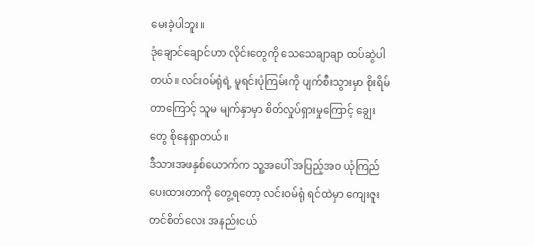မေးခဲ့ပါဘူး။
ဒုံချောင်ချောင်ဟာ လိုင်းတွေကို သေသေချာချာ ထပ်ဆွဲပါတယ်။ လင်းဝမ်ရုံရဲ့ မူရင်းပုံကြမ်းကို ပျက်စီးသွားမှာ စိုးရိမ်တာကြောင့် သူမ မျက်နှာမှာ စိတ်လှုပ်ရှားမှုကြောင့် ချွေးတွေ စိုနေရှာတယ်။
ဒီသားအဖနှစ်ယောက်က သူ့အပေါ် အပြည့်အဝ ယုံကြည်ပေးထားတာကို တွေ့ရတော့ လင်းဝမ်ရုံ ရင်ထဲမှာ ကျေးဇူးတင်စိတ်လေး အနည်းငယ်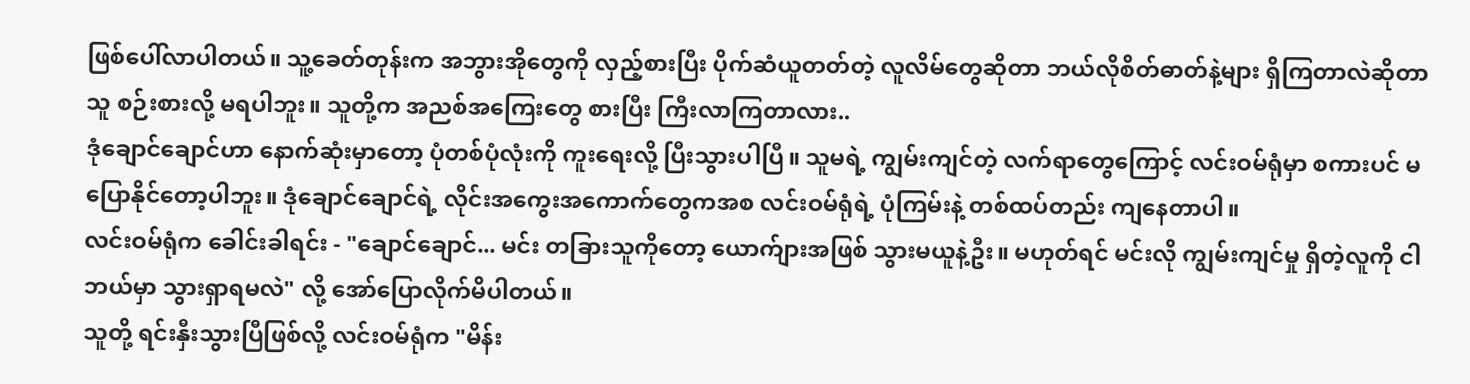ဖြစ်ပေါ်လာပါတယ်။ သူ့ခေတ်တုန်းက အဘွားအိုတွေကို လှည့်စားပြီး ပိုက်ဆံယူတတ်တဲ့ လူလိမ်တွေဆိုတာ ဘယ်လိုစိတ်ဓာတ်နဲ့များ ရှိကြတာလဲဆိုတာ သူ စဉ်းစားလို့ မရပါဘူး။ သူတို့က အညစ်အကြေးတွေ စားပြီး ကြီးလာကြတာလား..
ဒုံချောင်ချောင်ဟာ နောက်ဆုံးမှာတော့ ပုံတစ်ပုံလုံးကို ကူးရေးလို့ ပြီးသွားပါပြီ။ သူမရဲ့ ကျွမ်းကျင်တဲ့ လက်ရာတွေကြောင့် လင်းဝမ်ရုံမှာ စကားပင် မပြောနိုင်တော့ပါဘူး။ ဒုံချောင်ချောင်ရဲ့ လိုင်းအကွေးအကောက်တွေကအစ လင်းဝမ်ရုံရဲ့ ပုံကြမ်းနဲ့ တစ်ထပ်တည်း ကျနေတာပါ။
လင်းဝမ်ရုံက ခေါင်းခါရင်း - "ချောင်ချောင်... မင်း တခြားသူကိုတော့ ယောက်ျားအဖြစ် သွားမယူနဲ့ဦး။ မဟုတ်ရင် မင်းလို ကျွမ်းကျင်မှု ရှိတဲ့လူကို ငါ ဘယ်မှာ သွားရှာရမလဲ" လို့ အော်ပြောလိုက်မိပါတယ်။
သူတို့ ရင်းနှီးသွားပြီဖြစ်လို့ လင်းဝမ်ရုံက "မိန်း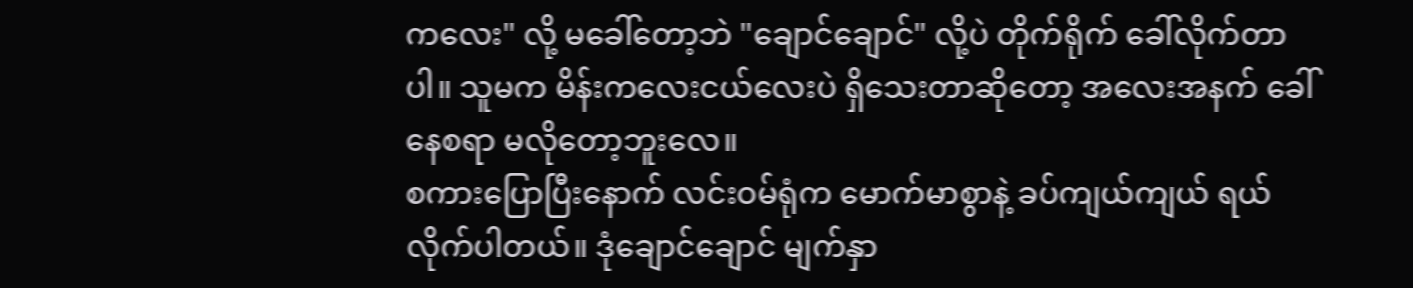ကလေး" လို့ မခေါ်တော့ဘဲ "ချောင်ချောင်" လို့ပဲ တိုက်ရိုက် ခေါ်လိုက်တာပါ။ သူမက မိန်းကလေးငယ်လေးပဲ ရှိသေးတာဆိုတော့ အလေးအနက် ခေါ်နေစရာ မလိုတော့ဘူးလေ။
စကားပြောပြီးနောက် လင်းဝမ်ရုံက မောက်မာစွာနဲ့ ခပ်ကျယ်ကျယ် ရယ်လိုက်ပါတယ်။ ဒုံချောင်ချောင် မျက်နှာ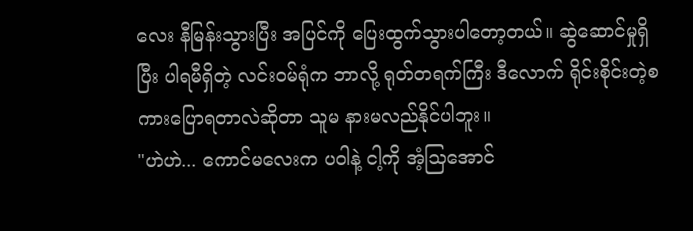လေး နီမြန်းသွားပြီး အပြင်ကို ပြေးထွက်သွားပါတော့တယ်။ ဆွဲဆောင်မှုရှိပြီး ပါရမီရှိတဲ့ လင်းဝမ်ရုံက ဘာလို့ ရုတ်တရက်ကြီး ဒီလောက် ရိုင်းစိုင်းတဲ့စကားပြောရတာလဲဆိုတာ သူမ နားမလည်နိုင်ပါဘူး။
"ဟဲဟဲ... ကောင်မလေးက ပဝါနဲ့ ငါ့ကို အံ့သြအောင်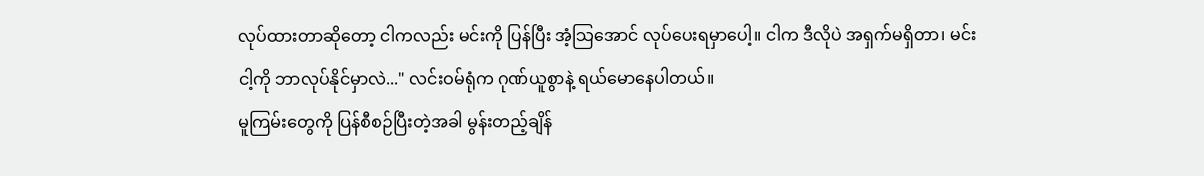လုပ်ထားတာဆိုတော့ ငါကလည်း မင်းကို ပြန်ပြီး အံ့သြအောင် လုပ်ပေးရမှာပေါ့။ ငါက ဒီလိုပဲ အရှက်မရှိတာ၊ မင်းငါ့ကို ဘာလုပ်နိုင်မှာလဲ..." လင်းဝမ်ရုံက ဂုဏ်ယူစွာနဲ့ ရယ်မောနေပါတယ်။
မူကြမ်းတွေကို ပြန်စီစဉ်ပြီးတဲ့အခါ မွန်းတည့်ချိန်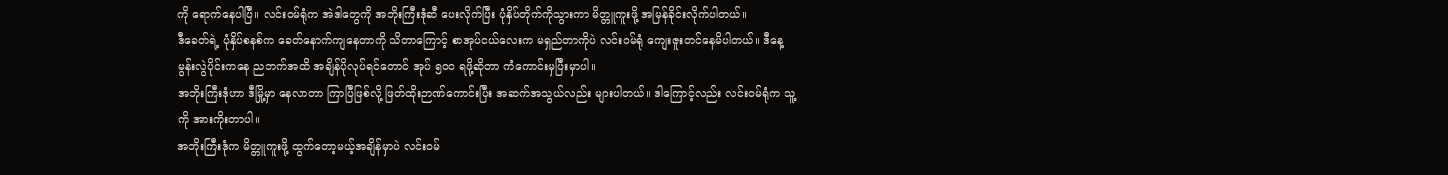ကို ရောက်နေပါပြီ။ လင်းဝမ်ရုံက အဲဒါတွေကို အဘိုးကြီးဒုံဆီ ပေးလိုက်ပြီး ပုံနှိပ်တိုက်ကိုသွားကာ မိတ္တူကူးဖို့ အမြန်ခိုင်းလိုက်ပါတယ်။
ဒီခေတ်ရဲ့ ပုံနှိပ်စနစ်က ခေတ်နောက်ကျနေတာကို သိတာကြောင့် စာအုပ်ငယ်လေးက မရှည်တာကိုပဲ လင်းဝမ်ရုံ ကျေးဇူးတင်နေမိပါတယ်။ ဒီနေ့ မွန်းလွဲပိုင်းကနေ ညဘက်အထိ အချိန်ပိုလုပ်ရင်တောင် အုပ် ၅၀၀ ရဖို့ဆိုတာ ကံကောင်းမှပြီးမှာပါ။
အဘိုးကြီးဒုံဟာ ဒီမြို့မှာ နေလာတာ ကြာပြီဖြစ်လို့ ဖြတ်ထိုးဉာဏ်ကောင်းပြီး အဆက်အသွယ်လည်း များပါတယ်။ ဒါကြောင့်လည်း လင်းဝမ်ရုံက သူ့ကို အားကိုးတာပါ။
အဘိုးကြီးဒုံက မိတ္တူကူးဖို့ ထွက်တော့မယ့်အချိန်မှာပဲ လင်းဝမ်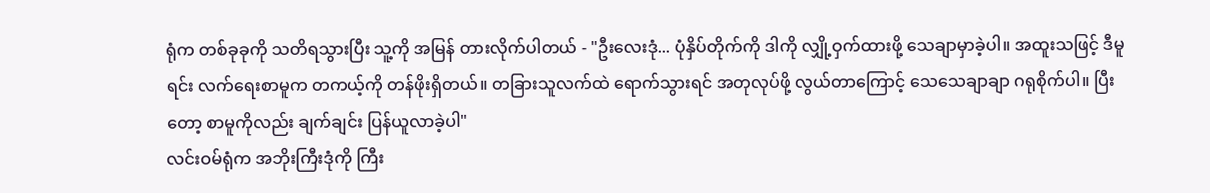ရုံက တစ်ခုခုကို သတိရသွားပြီး သူ့ကို အမြန် တားလိုက်ပါတယ် - "ဦးလေးဒုံ... ပုံနှိပ်တိုက်ကို ဒါကို လျှို့ဝှက်ထားဖို့ သေချာမှာခဲ့ပါ။ အထူးသဖြင့် ဒီမူရင်း လက်ရေးစာမူက တကယ့်ကို တန်ဖိုးရှိတယ်။ တခြားသူလက်ထဲ ရောက်သွားရင် အတုလုပ်ဖို့ လွယ်တာကြောင့် သေသေချာချာ ဂရုစိုက်ပါ။ ပြီးတော့ စာမူကိုလည်း ချက်ချင်း ပြန်ယူလာခဲ့ပါ"
လင်းဝမ်ရုံက အဘိုးကြီးဒုံကို ကြီး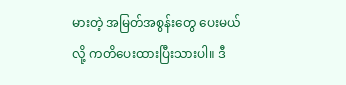မားတဲ့ အမြတ်အစွန်းတွေ ပေးမယ်လို့ ကတိပေးထားပြီးသားပါ။ ဒီ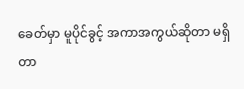ခေတ်မှာ မူပိုင်ခွင့် အကာအကွယ်ဆိုတာ မရှိတာ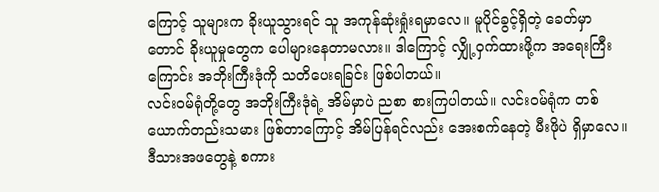ကြောင့် သူများက ခိုးယူသွားရင် သူ အကုန်ဆုံးရှုံးရမှာလေ။ မူပိုင်ခွင့်ရှိတဲ့ ခေတ်မှာတောင် ခိုးယူမှုတွေက ပေါများနေတာမလား။ ဒါကြောင့် လျှို့ဝှက်ထားဖို့က အရေးကြီးကြောင်း အဘိုးကြီးဒုံကို သတိပေးရခြင်း ဖြစ်ပါတယ်။
လင်းဝမ်ရုံတို့တွေ အဘိုးကြီးဒုံရဲ့ အိမ်မှာပဲ ညစာ စားကြပါတယ်။ လင်းဝမ်ရုံက တစ်ယောက်တည်းသမား ဖြစ်တာကြောင့် အိမ်ပြန်ရင်လည်း အေးစက်နေတဲ့ မီးဖိုပဲ ရှိမှာလေ။ ဒီသားအဖတွေနဲ့ စကား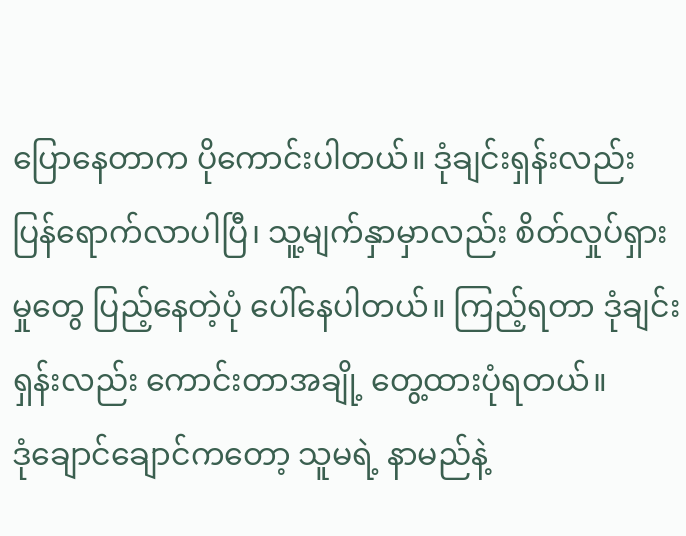ပြောနေတာက ပိုကောင်းပါတယ်။ ဒုံချင်းရှန်းလည်း ပြန်ရောက်လာပါပြီ၊ သူ့မျက်နှာမှာလည်း စိတ်လှုပ်ရှားမှုတွေ ပြည့်နေတဲ့ပုံ ပေါ်နေပါတယ်။ ကြည့်ရတာ ဒုံချင်းရှန်းလည်း ကောင်းတာအချို့ တွေ့ထားပုံရတယ်။
ဒုံချောင်ချောင်ကတော့ သူမရဲ့ နာမည်နဲ့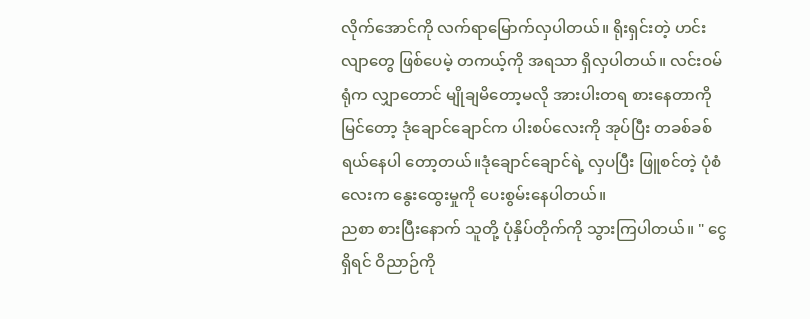လိုက်အောင်ကို လက်ရာမြောက်လှပါတယ်။ ရိုးရှင်းတဲ့ ဟင်းလျာတွေ ဖြစ်ပေမဲ့ တကယ့်ကို အရသာ ရှိလှပါတယ်။ လင်းဝမ်ရုံက လျှာတောင် မျိုချမိတော့မလို အားပါးတရ စားနေတာကို မြင်တော့ ဒုံချောင်ချောင်က ပါးစပ်လေးကို အုပ်ပြီး တခစ်ခစ် ရယ်နေပါ တော့တယ်။ဒုံချောင်ချောင်ရဲ့ လှပပြီး ဖြူစင်တဲ့ ပုံစံလေးက နွေးထွေးမှုကို ပေးစွမ်းနေပါတယ်။
ညစာ စားပြီးနောက် သူတို့ ပုံနှိပ်တိုက်ကို သွားကြပါတယ်။ " ငွေရှိရင် ဝိညာဉ်ကို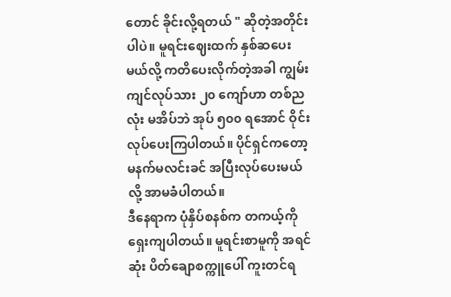တောင် ခိုင်းလို့ရတယ် " ဆိုတဲ့အတိုင်းပါပဲ။ မူရင်းဈေးထက် နှစ်ဆပေးမယ်လို့ ကတိပေးလိုက်တဲ့အခါ ကျွမ်းကျင်လုပ်သား ၂၀ ကျော်ဟာ တစ်ညလုံး မအိပ်ဘဲ အုပ် ၅၀၀ ရအောင် ဝိုင်းလုပ်ပေးကြပါတယ်။ ပိုင်ရှင်ကတော့ မနက်မလင်းခင် အပြီးလုပ်ပေးမယ်လို့ အာမခံပါတယ်။
ဒီနေရာက ပုံနှိပ်စနစ်က တကယ့်ကို ရှေးကျပါတယ်။ မူရင်းစာမူကို အရင်ဆုံး ပိတ်ချောစက္ကူပေါ် ကူးတင်ရ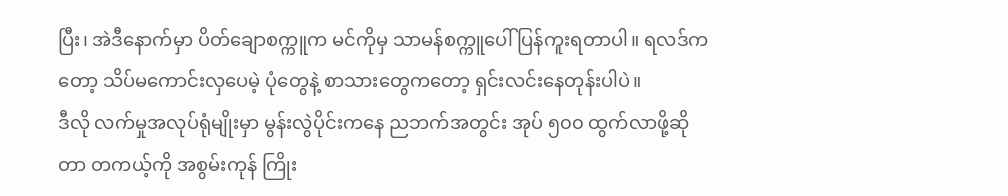ပြီး၊ အဲဒီနောက်မှာ ပိတ်ချောစက္ကူက မင်ကိုမှ သာမန်စက္ကူပေါ် ပြန်ကူးရတာပါ။ ရလဒ်ကတော့ သိပ်မကောင်းလှပေမဲ့ ပုံတွေနဲ့ စာသားတွေကတော့ ရှင်းလင်းနေတုန်းပါပဲ။
ဒီလို လက်မှုအလုပ်ရုံမျိုးမှာ မွန်းလွဲပိုင်းကနေ ညဘက်အတွင်း အုပ် ၅၀၀ ထွက်လာဖို့ဆိုတာ တကယ့်ကို အစွမ်းကုန် ကြိုး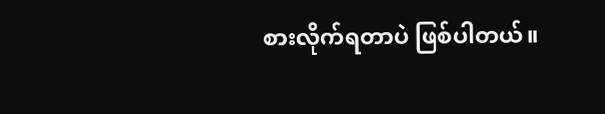စားလိုက်ရတာပဲ ဖြစ်ပါတယ်။